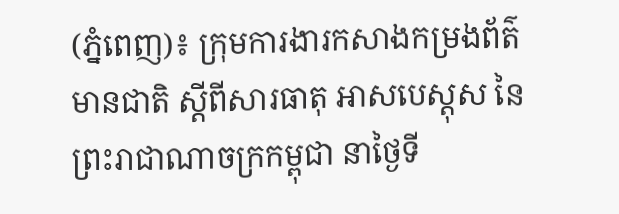(ភ្នំពេញ)៖ ក្រុមការងារកសាងកម្រងព័ត៌មានជាតិ ស្តីពីសារធាតុ អាសបេស្តុស នៃព្រះរាជាណាចក្រកម្ពុជា នាថ្ងៃទី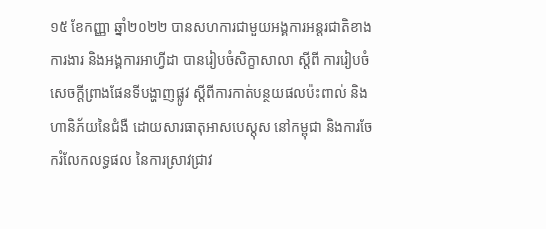១៥ ខែកញ្ញា ឆ្នាំ២០២២ បានសហការជាមួយអង្គការអន្តរជាតិខាងការងារ និងអង្គការអាហ្វីដា បានរៀបចំសិក្ខាសាលា ស្តីពី ការរៀបចំសេចក្តីព្រាងផែនទីបង្ហាញផ្លូវ ស្តីពីការកាត់បន្ថយផលប៉ះពាល់ និងហានិភ័យនៃជំងឺ ដោយសារធាតុអាសបេស្តុស នៅកម្ពុជា និងការចែករំលែកលទ្ធផល នៃការស្រាវជ្រាវ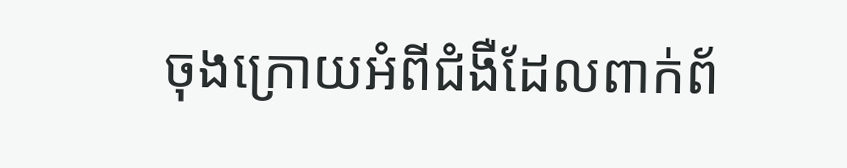ចុងក្រោយអំពីជំងឺដែលពាក់ព័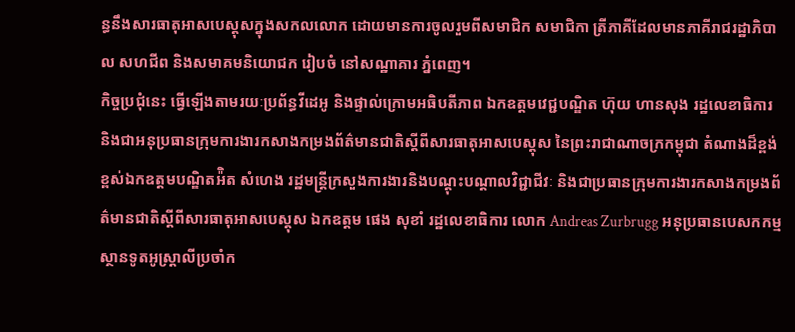ន្ធនឹងសារធាតុអាសបេស្តុសក្នុងសកលលោក ដោយមានការចូលរួមពីសមាជិក សមាជិកា ត្រីភាគីដែលមានភាគីរាជរដ្ឋាភិបាល សហជីព និងសមាគមនិយោជក រៀបចំ នៅសណ្ឋាគារ ភ្នំពេញ។
កិច្ចប្រជុំនេះ ធ្វើឡើងតាមរយៈប្រព័ន្ធវីដេអូ និងផ្ទាល់ក្រោមអធិបតីភាព ឯកឧត្តមវេជ្ជបណ្ឌិត ហ៊ុយ ហានសុង រដ្ឋលេខាធិការ និងជាអនុប្រធានក្រុមការងារកសាងកម្រងព័ត៌មានជាតិស្តីពីសារធាតុអាសបេស្តុស នៃព្រះរាជាណាចក្រកម្ពុជា តំណាងដ៏ខ្ពង់ខ្ពស់ឯកឧត្តមបណ្ឌិតអ៉ិត សំហេង រដ្ឋមន្ត្រីក្រសួងការងារនិងបណ្តុះបណ្តាលវិជ្ជាជីវៈ និងជាប្រធានក្រុមការងារកសាងកម្រងព័ត៌មានជាតិស្តីពីសារធាតុអាសបេស្តុស ឯកឧត្តម ផេង សុខាំ រដ្ឋលេខាធិការ លោក Andreas Zurbrugg អនុប្រធានបេសកកម្ម ស្ថានទូតអូស្ត្រាលីប្រចាំក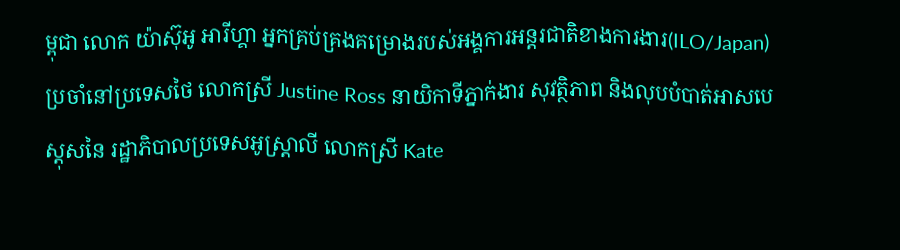ម្ពុជា លោក យ៉ាស៊ុអូ អារីហ្គា អ្នកគ្រប់គ្រងគម្រោងរបស់អង្គការអន្តរជាតិខាងការងារ(ILO/Japan)ប្រចាំនៅប្រទេសថៃ លោកស្រី Justine Ross នាយិកាទីភ្នាក់ងារ សុវត្ថិភាព និងលុបបំបាត់អាសបេស្តុសនៃ រដ្ឋាភិបាលប្រទេសអូស្ត្រាលី លោកស្រី Kate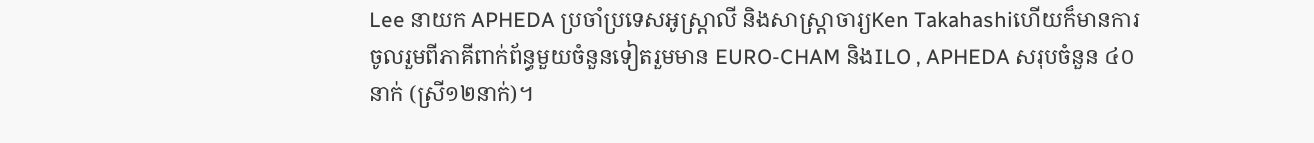Lee នាយក APHEDA ប្រចាំប្រទេសអូស្រ្តាលី និងសាស្ត្រាចារ្យKen Takahashiហើយក៏មានការចូលរួមពីភាគីពាក់ព័ន្ធមួយចំនួនទៀតរួមមាន EURO-CHAM និងILO , APHEDA សរុបចំនួន ៤០នាក់ (ស្រី១២នាក់)។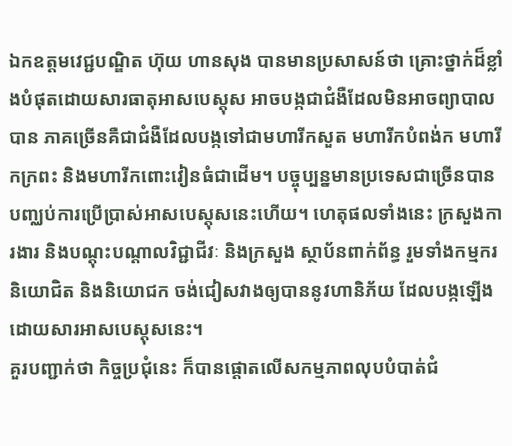ឯកឧត្តមវេជ្ជបណ្ឌិត ហ៊ុយ ហានសុង បានមានប្រសាសន៍ថា គ្រោះថ្នាក់ដ៏ខ្លាំងបំផុតដោយសារធាតុអាសបេស្តុស អាចបង្កជាជំងឺដែលមិនអាចព្យាបាលបាន ភាគច្រើនគឺជាជំងឺដែលបង្កទៅជាមហារីកសួត មហារីកបំពង់ក មហារីកក្រពះ និងមហារីកពោះវៀនធំជាដើម។ បច្ចុប្បន្នមានប្រទេសជាច្រើនបានបញ្ឈប់ការប្រើប្រាស់អាសបេស្តុសនេះហើយ។ ហេតុផលទាំងនេះ ក្រសួងការងារ និងបណ្តុះបណ្តាលវិជ្ជាជីវៈ និងក្រសួង ស្ថាប័នពាក់ព័ន្ធ រួមទាំងកម្មករនិយោជិត និងនិយោជក ចង់ជៀសវាងឲ្យបាននូវហានិភ័យ ដែលបង្កឡើងដោយសារអាសបេស្តុសនេះ។
គួរបញ្ជាក់ថា កិច្ចប្រជុំនេះ ក៏បានផ្តោតលើសកម្មភាពលុបបំបាត់ជំ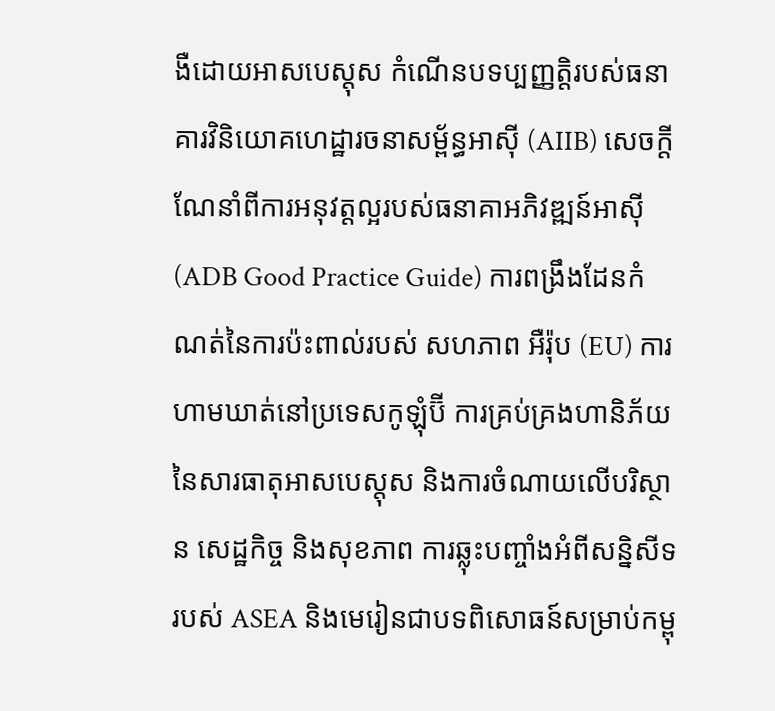ងឺដោយអាសបេស្តុស កំណើនបទប្បញ្ញត្តិរបស់ធនាគារវិនិយោគហេដ្ឋារចនាសម្ព័ន្ធអាស៊ី (AIIB) សេចក្តីណែនាំពីការអនុវត្តល្អរបស់ធនាគាអភិវឌ្ឍន៍អាស៊ី (ADB Good Practice Guide) ការពង្រឹងដែនកំណត់នៃការប៉ះពាល់របស់ សហភាព អឺរ៉ុប (EU) ការហាមឃាត់នៅប្រទេសកូឡុំប៊ី ការគ្រប់គ្រងហានិភ័យនៃសារធាតុអាសបេស្តុស និងការចំណាយលើបរិស្ថាន សេដ្ឋកិច្ច និងសុខភាព ការឆ្លុះបញ្ចាំងអំពីសន្និសីទរបស់ ASEA និងមេរៀនជាបទពិសោធន៍សម្រាប់កម្ពុ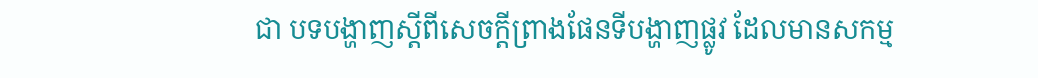ជា បទបង្ហាញស្តីពីសេចក្តីព្រាងផែនទីបង្ហាញផ្លូវ ដែលមានសកម្ម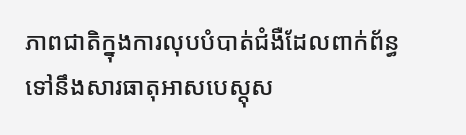ភាពជាតិក្នុងការលុបបំបាត់ជំងឺដែលពាក់ព័ន្ធទៅនឹងសារធាតុអាសបេស្តុស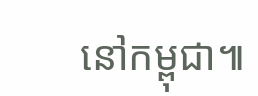នៅកម្ពុជា៕